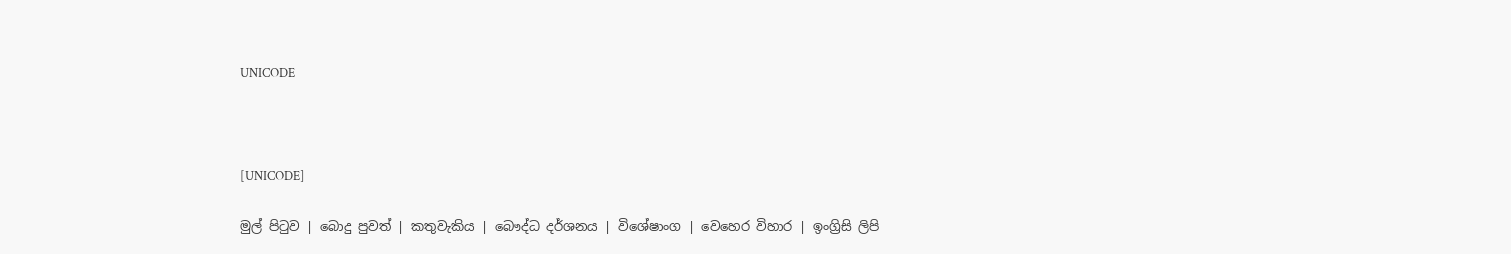UNICODE



[UNICODE]

මුල් පිටුව | බොදු පුවත් | කතුවැකිය | බෞද්ධ දර්ශනය | විශේෂාංග | වෙහෙර විහාර | ඉංග්‍රිසි ලිපි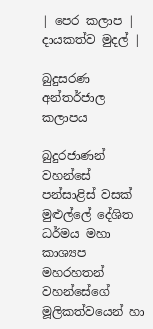| පෙර කලාප | දායකත්ව මුදල් |

බුදුසරණ අන්තර්ජාල කලාපය

බුදුරජාණන් වහන්සේ පන්සාළිස් වසක් මුළුල්ලේ දේශිත ධර්මය මහා කාශ්‍යප මහරහතන් වහන්සේගේ මූලිකත්වයෙන් හා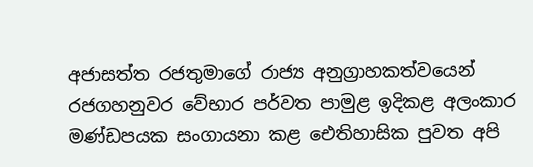අජාසත්ත රජතුමාගේ රාජ්‍ය අනුග්‍රාහකත්වයෙන් රජගහනුවර වේභාර පර්වත පාමුළ ඉදිකළ අලංකාර මණ්ඩපයක සංගායනා කළ ඓතිහාසික පුවත අපි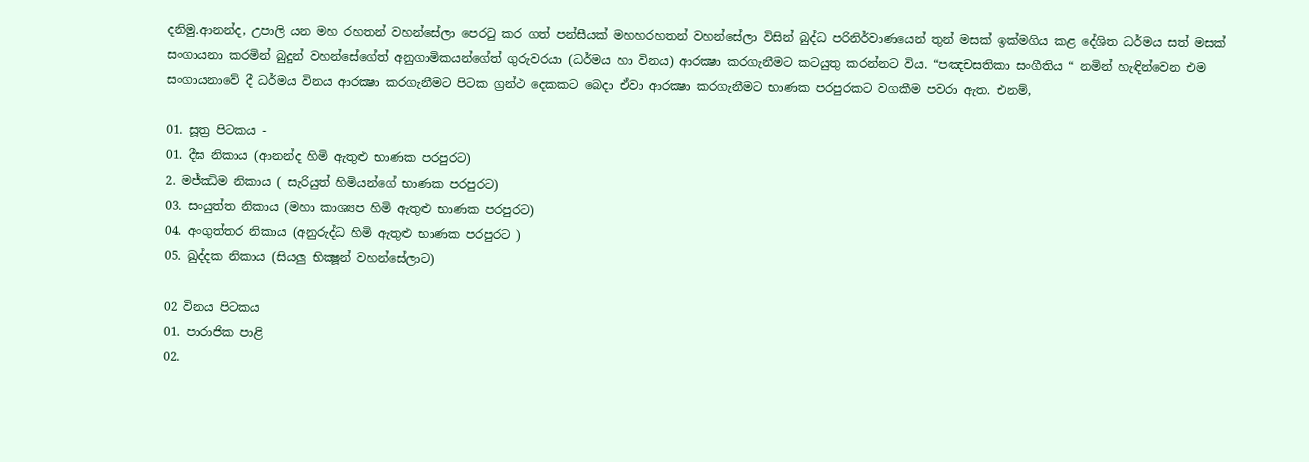දනිමු.ආනන්ද, උපාලි යන මහ රහතන් වහන්සේලා පෙරටු කර ගත් පන්සීයක් මහහරහතන් වහන්සේලා විසින් බුද්ධ පරිනිර්වාණයෙන් තුන් මසක් ඉක්මගිය කළ දේශිත ධර්මය සත් මසක් සංගායනා කරමින් බුදුන් වහන්සේගේත් අනුගාමිකයන්ගේත් ගුරුවරයා (ධර්මය හා විනය) ආරක්‍ෂා කරගැනීමට කටයුතු කරන්නට විය. “පඤචසතිකා සංගීතිය “ නමින් හැඳින්වෙන එම සංගායනාවේ දී ධර්මය විනය ආරක්‍ෂා කරගැනීමට පිටක ග්‍රන්ථ දෙකකට බෙදා ඒවා ආරක්‍ෂා කරගැනීමට භාණක පරපුරකට වගකීම පවරා ඇත. එනම්,

01. සූත්‍ර පිටකය -
01. දීඝ නිකාය (ආනන්ද හිමි ඇතුළු භාණක පරපුරට)
2. මජ්ඣිම නිකාය ( සැරියුත් හිමියන්ගේ භාණක පරපුරට)
03. සංයුත්ත නිකාය (මහා කාශ්‍යප හිමි ඇතුළු භාණක පරපුරට)
04. අංගුත්තර නිකාය (අනුරුද්ධ හිමි ඇතුළු භාණක පරපුරට )
05. ඛුද්දක නිකාය (සියලු භික්‍ෂූන් වහන්සේලාට)

02 විනය පිටකය
01. පාරාජික පාළි
02.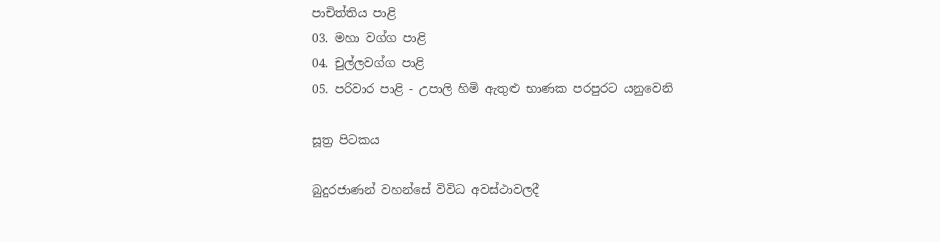පාචිත්තිය පාළි
03. මහා වග්ග පාළි
04. චුල්ලවග්ග පාළි
05. පරිවාර පාළි - උපාලි හිමි ඇතුළු භාණක පරපුරට යනුවෙනි

සූත්‍ර පිටකය

බුදුරජාණන් වහන්සේ විවිධ අවස්ථාවලදී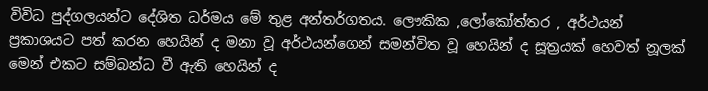විවිධ පුද්ගලයන්ට දේශිත ධර්මය මේ තුළ අන්තර්ගතය. ලෞකික ,ලෝකෝත්තර , අර්ථයන් ප්‍රකාශයට පත් කරන හෙයින් ද මනා වූ අර්ථයන්ගෙන් සමන්විත වූ හෙයින් ද සූත්‍රයක් හෙවත් නූලක් මෙන් එකට සම්බන්ධ වී ඇති හෙයින් ද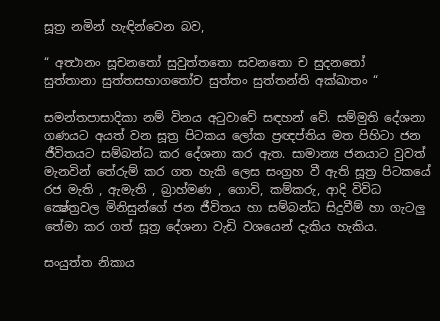සූත්‍ර නමින් හැඳින්වෙන බව,

“ අත්‍ථානං සූචනතෝ සුවුත්තතො සවනතො ච සුදනතෝ
සුත්තානා සුත්තසභාගතෝච සුත්තං සුත්තන්ති අක්ඛාතං “

සමන්තපාසාදිකා නම් විනය අටුවාවේ සඳහන් වේ. සම්මුති දේශනා ගණයට අයත් වන සූත්‍ර පිටකය ලෝක ප්‍රඥප්තිය මත පිහිටා ජන ජීවිතයට සම්බන්ධ කර දේශනා කර ඇත. සාමාන්‍ය ජනයාට වුවත් මැනවින් තේරුම් කර ගත හැකි ලෙස සංග්‍රහ වී ඇති සූත්‍ර පිටකයේ රජ මැති , ඇමැති , බ්‍රාහ්මණ , ගොවි, කම්කරු, ආදි විවිධ ක්‍ෂේත්‍රවල මිනිසුන්ගේ ජන ජීවිතය හා සම්බන්ධ සිදුවීම් හා ගැටලු තේමා කර ගත් සූත්‍ර දේශනා වැඩි වශයෙන් දැකිය හැකිය.

සංයුත්ත නිකාය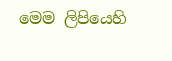මෙම ලිපියෙහි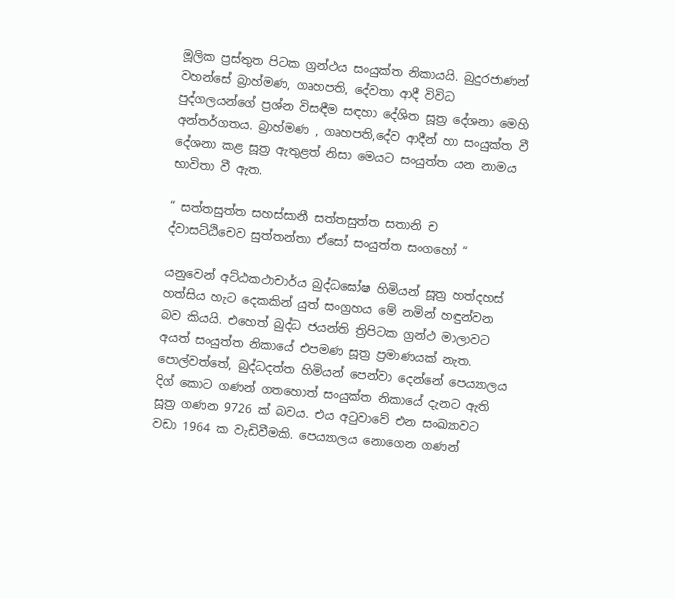මූලික ප්‍රස්තුත පිටක ග්‍රන්ථය සංයුක්ත නිකායයි. බුදුරජාණන් වහන්සේ බ්‍රාහ්මණ, ගෘහපති, දේවතා ආදී විවිධ පුද්ගලයන්ගේ ප්‍රශ්න විසඳීම සඳහා දේශිත සූත්‍ර දේශනා මෙහි අන්තර්ගතය. බ්‍රාහ්මණ , ගෘහපති,දේව ආදීන් හා සංයුක්ත වී දේශනා කළ සූත්‍ර ඇතුළත් නිසා මෙයට සංයුත්ත යන නාමය භාවිතා වී ඇත.

“ සත්තසුත්ත සහස්සානී සත්තසුත්ත සතානි ච
ද්වාසට්ඨිචෙව සුත්තන්තා ඒසෝ සංයුත්ත සංගහෝ “

යනුවෙන් අට්ඨකථාචාර්ය බුද්ධඝෝෂ හිමියන් සූත්‍ර හත්දහස් හත්සිය හැට දෙකකින් යුත් සංග්‍රහය මේ නමින් හඳුන්වන බව කියයි. එහෙත් බුද්ධ ජයන්ති ත්‍රිපිටක ග්‍රන්ථ මාලාවට අයත් සංයුත්ත නිකායේ එපමණ සූත්‍ර ප්‍රමාණයක් නැත. පොල්වත්තේ, බුද්ධදත්ත හිමියන් පෙන්වා දෙන්නේ පෙය්‍යාලය දිග් කොට ගණන් ගතහොත් සංයුක්ත නිකායේ දැනට ඇති සූත්‍ර ගණන 9726 ක් බවය. එය අටුවාවේ එන සංඛ්‍යාවට වඩා 1964 ක වැඩිවීමකි. පෙය්‍යාලය නොගෙන ගණන්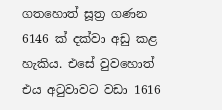ගතහොත් සූත්‍ර ගණන 6146 ක් දක්වා අඩු කළ හැකිය. එසේ වුවහොත් එය අටුවාවට වඩා 1616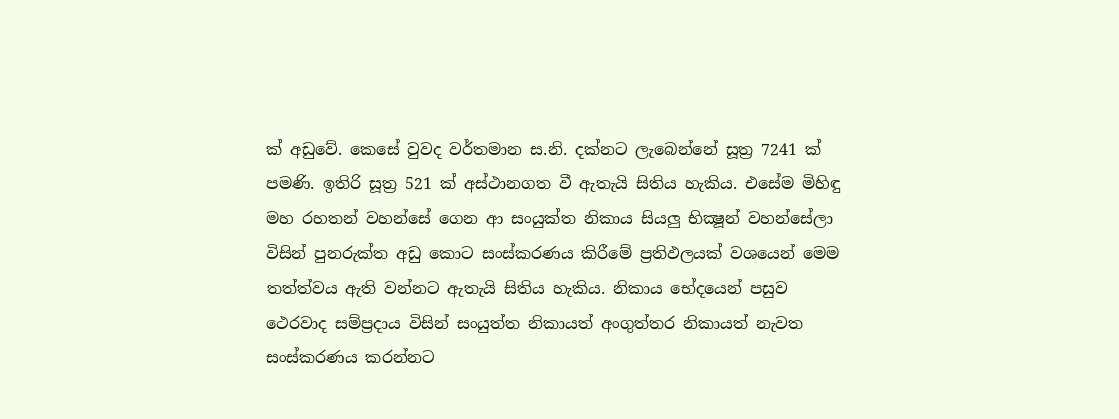ක් අඩුවේ. කෙසේ වුවද වර්තමාන ස.නි. දක්නට ලැබෙන්නේ සූත්‍ර 7241 ක් පමණි. ඉතිරි සූත්‍ර 521 ක් අස්ථානගත වී ඇතැයි සිතිය හැකිය. එසේම මිහිඳු මහ රහතන් වහන්සේ ගෙන ආ සංයුක්ත නිකාය සියලු භික්‍ෂූන් වහන්සේලා විසින් පුනරුක්ත අඩු කොට සංස්කරණය කිරීමේ ප්‍රතිඵලයක් වශයෙන් මෙම තත්ත්වය ඇති වන්නට ඇතැයි සිතිය හැකිය. නිකාය භේදයෙන් පසුව ථෙරවාද සම්ප්‍රදාය විසින් සංයුත්ත නිකායත් අංගුත්තර නිකායත් නැවත සංස්කරණය කරන්නට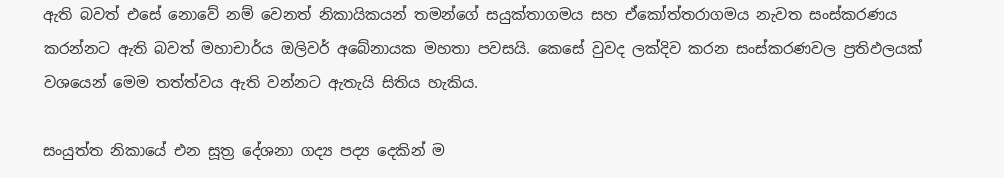ඇති බවත් එසේ නොවේ නම් වෙනත් නිකායිකයන් තමන්ගේ සයුක්තාගමය සහ ඒකෝත්තරාගමය නැවත සංස්කරණය කරන්නට ඇති බවත් මහාචාර්ය ඔලිවර් අබේනායක මහතා පවසයි. කෙසේ වුවද ලක්දිව කරන සංස්කරණවල ප්‍රතිඵලයක් වශයෙන් මෙම තත්ත්වය ඇති වන්නට ඇතැයි සිතිය හැකිය.

සංයුත්ත නිකායේ එන සූත්‍ර දේශනා ගද්‍ය පද්‍ය දෙකින් ම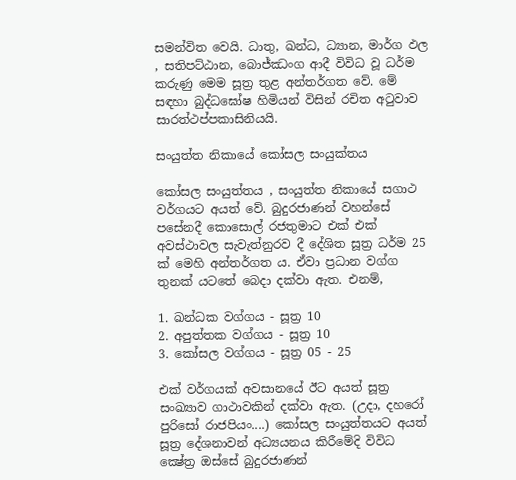සමන්විත වෙයි. ධාතු, ඛන්ධ, ධ්‍යාන, මාර්ග ඵල , සතිපට්ඨාන, බොජ්ඣංග ආදී විවිධ වූ ධර්ම කරුණු මෙම සූත්‍ර තුළ අන්තර්ගත වේ. මේ සඳහා බුද්ධඝෝෂ හිමියන් විසින් රචිත අටුවාව සාරත්ථප්පකාසිනියයි.

සංයුත්ත නිකායේ කෝසල සංයුක්තය

කෝසල සංයුත්තය , සංයුත්ත නිකායේ සගාථ වර්ගයට අයත් වේ. බුදුරජාණන් වහන්සේ පසේනදී කොසොල් රජතුමාට එක් එක් අවස්ථාවල සැවැත්නුරව දී දේශිත සූත්‍ර ධර්ම 25 ක් මෙහි අන්තර්ගත ය. ඒවා ප්‍රධාන වග්ග තුනක් යටතේ බෙදා දක්වා ඇත. එනම්,

1. ඛන්ධක වග්ගය - සූත්‍ර 10
2. අපුත්තක වග්ගය - සූත්‍ර 10
3. කෝසල වග්ගය - සූත්‍ර 05 - 25

එක් වර්ගයක් අවසානයේ ඊට අයත් සූත්‍ර සංඛ්‍යාව ගාථාවකින් දක්වා ඇත. (උදා, දහරෝ පුරිසෝ රාජපියං....) කෝසල සංයුත්තයට අයත් සූත්‍ර දේශනාවන් අධ්‍යයනය කිරීමේදි විවිධ ක්‍ෂේත්‍ර ඔස්සේ බුදුරජාණන්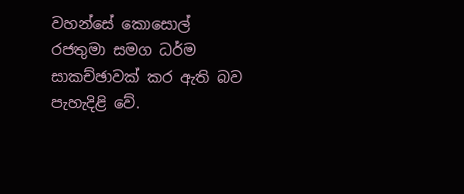වහන්සේ කොසොල් රජතුමා සමග ධර්ම සාකච්ඡාවක් කර ඇති බව පැහැදිළි වේ.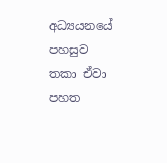අධ්‍යයනයේ පහසුව තකා ඒවා පහත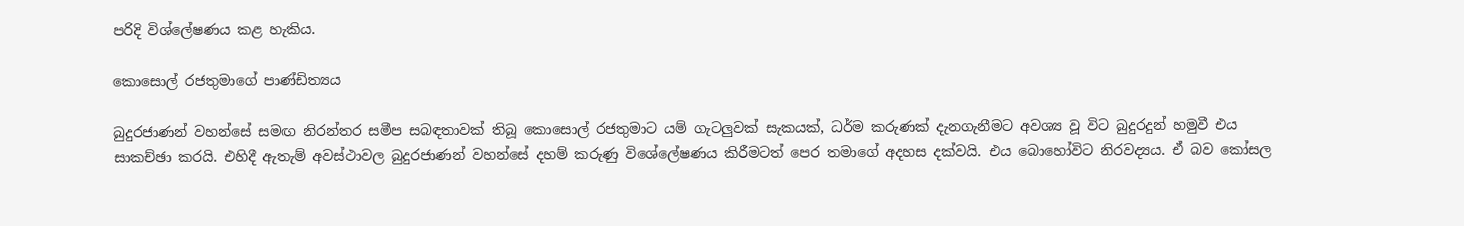පරිදි විශ්ලේෂණය කළ හැකිය.

කොසොල් රජතුමාගේ පාණ්ඩිත්‍යය

බුදුරජාණන් වහන්සේ සමඟ නිරන්තර සමීප සබඳතාවක් තිබූ කොසොල් රජතුමාට යම් ගැටලුවක් සැකයක්, ධර්ම කරුණක් දැනගැනීමට අවශ්‍ය වූ විට බුදුරදුන් හමුවී එය සාකච්ඡා කරයි. එහිදී ඇතැම් අවස්ථාවල බුදුරජාණන් වහන්සේ දහම් කරුණු විශේලේෂණය කිරීමටත් පෙර තමාගේ අදහස දක්වයි. එය බොහෝවිට නිරවද්‍යය. ඒ බව කෝසල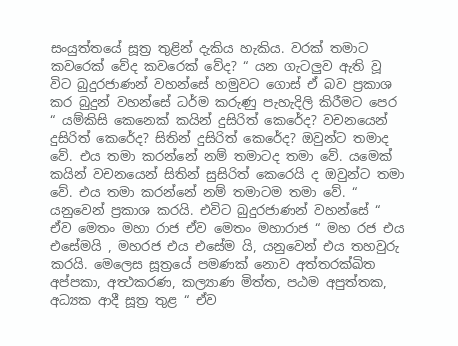සංයුත්තයේ සූත්‍ර තුළින් දැකිය හැකිය. වරක් තමාට කවරෙක් වේද කවරෙක් වේද? “ යන ගැටලුව ඇති වූ විට බුදුරජාණන් වහන්සේ හමුවට ගොස් ඒ බව ප්‍රකාශ කර බුදුන් වහන්සේ ධර්ම කරුණු පැහැදිලි කිරීමට පෙර “ යම්කිසි කෙනෙක් කයින් දුසිරිත් කෙරේද? වචනයෙන් දුසිරිත් කෙරේද? සිතින් දුසිරිත් කෙරේද? ඔවුන්ට තමාද වේ. එය තමා කරන්නේ නම් තමාටද තමා වේ. යමෙක් කයින් වචනයෙන් සිතින් සුසිරිත් කෙරෙයි ද ඔවුන්ට තමා වේ. එය තමා කරන්නේ නම් තමාටම තමා වේ. “ යනුවෙන් ප්‍රකාශ කරයි. එවිට බුදුරජාණන් වහන්සේ “ ඒව මෙතං මහා රාජ ඒව මෙතං මහාරාජ “ මහ රජ එය එසේමයි , මහරජ එය එසේම යි, යනුවෙන් එය තහවුරු කරයි. මෙලෙස සූත්‍රයේ පමණක් නොව අත්තරක්ඛිත අප්පකා, අත්‍ථකරණ, කල්‍යාණ මිත්ත, පඨම අපුත්තක, අධ්‍යක ආදී සූත්‍ර තුළ “ ඒව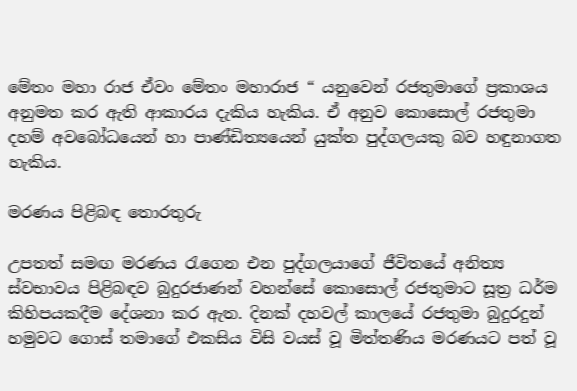මේතං මහා රාජ ඒවං මේතං මහාරාජ “ යනුවෙන් රජතුමාගේ ප්‍රකාශය අනුමත කර ඇති ආකාරය දැකිය හැකිය. ඒ අනුව කොසොල් රජතුමා දහම් අවබෝධයෙන් හා පාණ්ඩිත්‍යයෙන් යුක්ත පුද්ගලයකු බව හඳුනාගත හැකිය.

මරණය පිළිබඳ තොරතුරු

උපතත් සමඟ මරණය රැගෙන එන පුද්ගලයාගේ ජීවිතයේ අනිත්‍ය ස්වභාවය පිළිබඳව බුදුරජාණන් වහන්සේ කොසොල් රජතුමාට සූත්‍ර ධර්ම කිහිපයකදීම දේශනා කර ඇත. දිනක් දහවල් කාලයේ රජතුමා බුදුරදුන් හමුවට ගොස් තමාගේ එකසිය විසි වයස් වූ මිත්තණිය මරණයට පත් වූ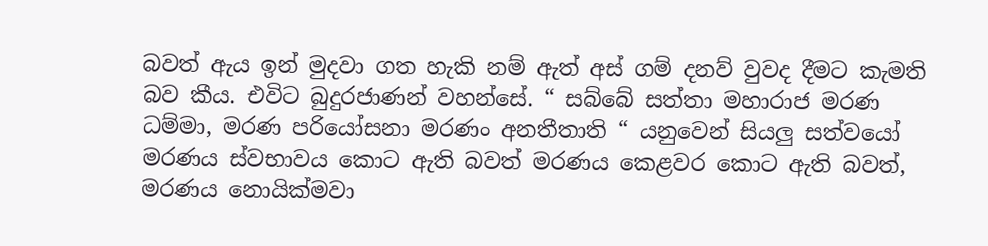බවත් ඇය ඉන් මුදවා ගත හැකි නම් ඇත් අස් ගම් දනව් වුවද දීමට කැමති බව කීය. එවිට බුදුරජාණන් වහන්සේ. “ සබ්බේ සත්තා මහාරාජ මරණ ධම්මා, මරණ පරියෝසනා මරණං අනතීතාති “ යනුවෙන් සියලු සත්වයෝ මරණය ස්වභාවය කොට ඇති බවත් මරණය කෙළවර කොට ඇති බවත්, මරණය නොයික්මවා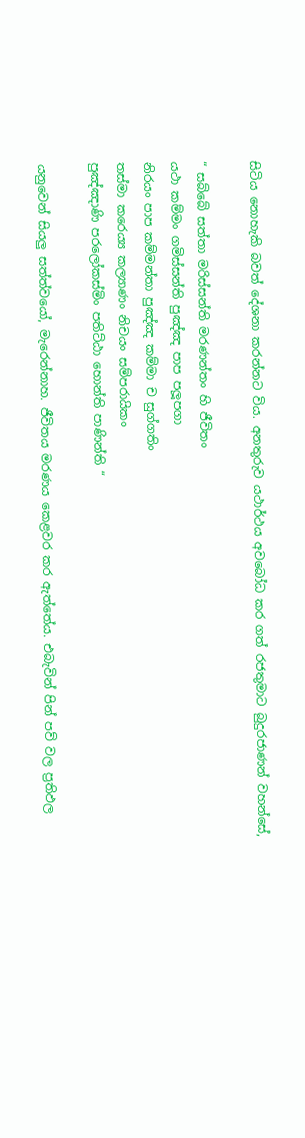සිටිය නොහැකි බවත් දේශනා කරන්නට විය. අනතුරුව යථාර්ථය අවබෝධ කර ගත් රජතුමාට බුදුරජාණන් වහන්සේ,

“ සබ්බේ සත්තා මරිස්සන්ති මරණන්තං හි ජීවිතං
යථා කම්මං ගමිස්සන්ති පුඤ්ඤ පාප පලූපගා
නිරයං පාප කම්මන්තා පුඤ්ඤ කම්මා ච සුග්ගතිං
තස්මා කරෙය්‍ය කල්‍යාණං නිචයං සම්පරායිකං
පුඤ්ඤාණි පරලෝකස්මිං පතිට්ඨා හොන්ති පාණින්ති “

යනුවෙන් සියලු සත්ත්වයෝ, මැරෙන්නාහ. ජීවිතය මරණය කෙළවර කර ඇත්තේය. එබැවින් පින් පව් වල ප්‍රතිඵල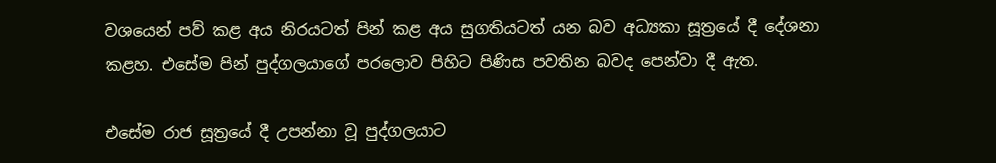වශයෙන් පව් කළ අය නිරයටත් පින් කළ අය සුගතියටත් යන බව අධ්‍යකා සූත්‍රයේ දී දේශනා කළහ. එසේම පින් පුද්ගලයාගේ පරලොව පිහිට පිණිස පවතින බවද පෙන්වා දී ඇත.

එසේම රාජ සූත්‍රයේ දී උපන්නා වූ පුද්ගලයාට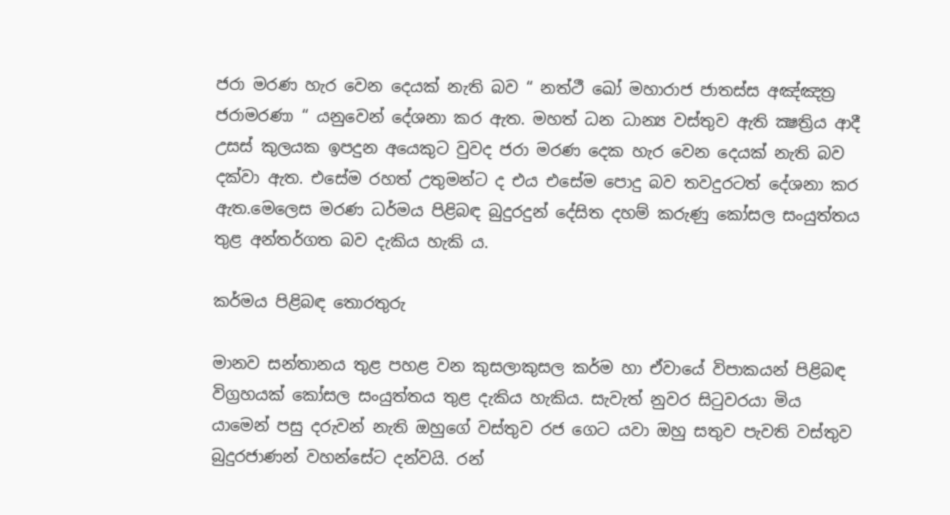ජරා මරණ හැර වෙන දෙයක් නැති බව “ නත්ථී ඛෝ මහාරාජ ජාතස්ස අඤ්ඤත්‍ර ජරාමරණා “ යනුවෙන් දේශනා කර ඇත. මහත් ධන ධාන්‍ය වස්තුව ඇති ක්‍ෂත්‍රිය ආදී උසස් කුලයක ඉපදුන අයෙකුට වුවද ජරා මරණ දෙක හැර වෙන දෙයක් නැති බව දක්වා ඇත. එසේම රහත් උතුමන්ට ද එය එසේම පොදු බව තවදුරටත් දේශනා කර ඇත.මෙලෙස මරණ ධර්මය පිළිබඳ බුදුරදුන් දේසිත දහම් කරුණු කෝසල සංයුත්තය තුළ අන්තර්ගත බව දැකිය හැකි ය.

කර්මය පිළිබඳ තොරතුරු

මානව සන්තානය තුළ පහළ වන කුසලාකුසල කර්ම හා ඒවායේ විපාකයන් පිළිබඳ විග්‍රහයක් කෝසල සංයුත්තය තුළ දැකිය හැකිය. සැවැත් නුවර සිටුවරයා මිය යාමෙන් පසු දරුවන් නැති ඔහුගේ වස්තුව රජ ගෙට යවා ඔහු සතුව පැවති වස්තුව බුදුරජාණන් වහන්සේට දන්වයි. රන්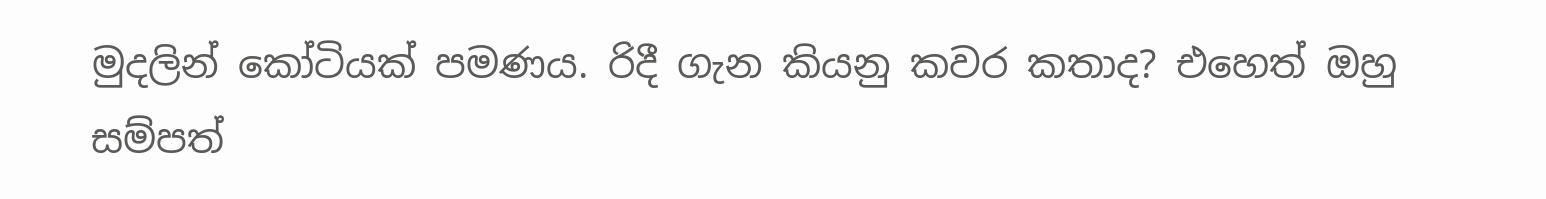මුදලින් කෝටියක් පමණය. රිදී ගැන කියනු කවර කතාද? එහෙත් ඔහු සම්පත්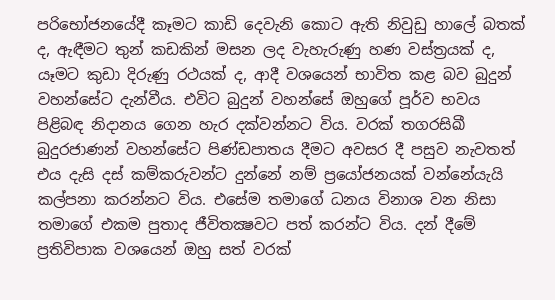පරිභෝජනයේදී කෑමට කාඩි දෙවැනි කොට ඇති නිවුඩු හාලේ බතක් ද, ඇඳීමට තුන් කඩකින් මසන ලද වැහැරුණු හණ වස්ත්‍රයක් ද, යෑමට කුඩා දිරුණු රථයක් ද, ආදී වශයෙන් භාවිත කළ බව බුදුන් වහන්සේට දැන්වීය. එවිට බුදුන් වහන්සේ ඔහුගේ පූර්ව භවය පිළිබඳ නිදානය ගෙන හැර දක්වන්නට විය. වරක් තගරසිඛී බුදුරජාණන් වහන්සේට පිණ්ඩපාතය දීමට අවසර දී පසුව නැවතත් එය දැසි දස් කම්කරුවන්ට දුන්නේ නම් ප්‍රයෝජනයක් වන්නේයැයි කල්පනා කරන්නට විය. එසේම තමාගේ ධනය විනාශ වන නිසා තමාගේ එකම පුතාද ජීවිතක්‍ෂවට පත් කරන්ට විය. දන් දීමේ ප්‍රතිවිපාක වශයෙන් ඔහු සත් වරක්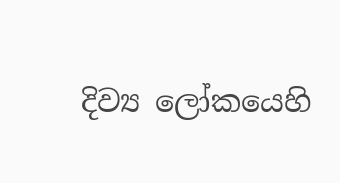දිව්‍ය ලෝකයෙහි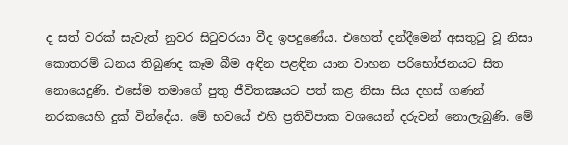ද සත් වරක් සැවැත් නුවර සිටුවරයා වීද ඉපදුණේය. එහෙත් දන්දීමෙන් අසතුටු වූ නිසා කොතරම් ධනය තිබුණද කෑම බීම අඳින පළඳින යාන වාහන පරිභෝජනයට සිත නොයෙදුණි. එසේම තමාගේ පුතු ජීවිතක්‍ෂයට පත් කළ නිසා සිය දහස් ගණන් නරකයෙහි දුක් වින්දේය. මේ භවයේ එහි ප්‍රතිවිපාක වශයෙන් දරුවන් නොලැබුණි. මේ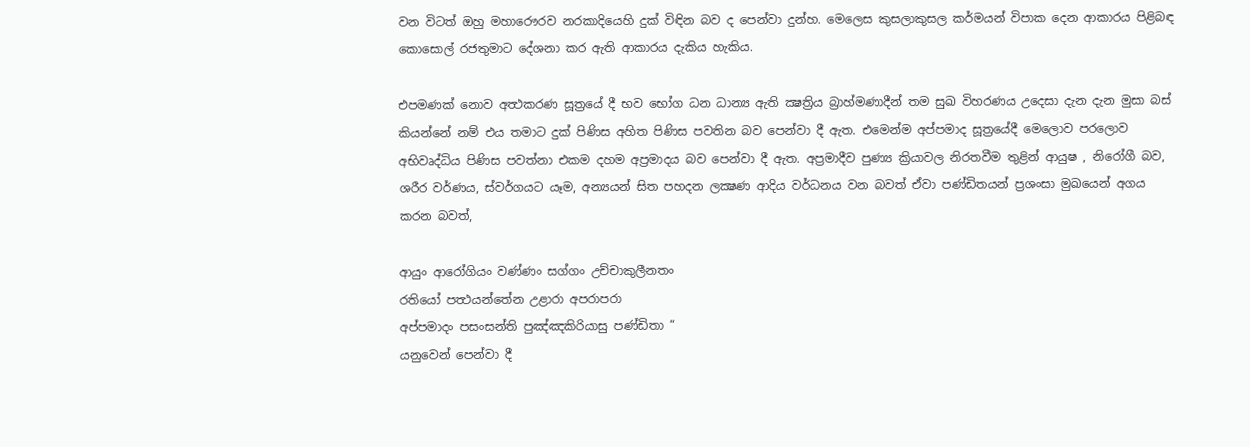වන විටත් ඔහු මහාරෞරව නරකාදියෙහි දුක් විඳින බව ද පෙන්වා දුන්හ. මෙලෙස කුසලාකුසල කර්මයන් විපාක දෙන ආකාරය පිළිබඳ කොසොල් රජතුමාට දේශනා කර ඇති ආකාරය දැකිය හැකිය.

එපමණක් නොව අත්‍ථකරණ සූත්‍රයේ දී භව භෝග ධන ධාන්‍ය ඇති ක්‍ෂත්‍රිය බ්‍රාහ්මණාදීන් තම සුඛ විහරණය උදෙසා දැන දැන මුසා බස් කියන්නේ නම් එය තමාට දුක් පිණිස අහිත පිණිස පවතින බව පෙන්වා දී ඇත. එමෙන්ම අප්පමාද සූත්‍රයේදී මෙලොව පරලොව අභිවෘද්ධිය පිණිස පවත්නා එකම දහම අප්‍රමාදය බව පෙන්වා දී ඇත. අප්‍රමාදීව පුණ්‍ය ක්‍රියාවල නිරතවීම තුළින් ආයුෂ , නිරෝගී බව, ශරීර වර්ණය, ස්වර්ගයට යෑම, අන්‍යයන් සිත පහදන ලක්‍ෂණ ආදිය වර්ධනය වන බවත් ඒවා පණ්ඩිතයන් ප්‍රශංසා මුඛයෙන් අගය කරන බවත්,

ආයුං ආරෝගියං වණ්ණං සග්ගං උච්චාකුලීනතං
රතියෝ පත්‍ථයන්තේන උළාරා අපරාපරා
අප්පමාදං පසංසන්ති පුඤ්ඤකිරියාසු පණ්ඩිතා “
යනුවෙන් පෙන්වා දී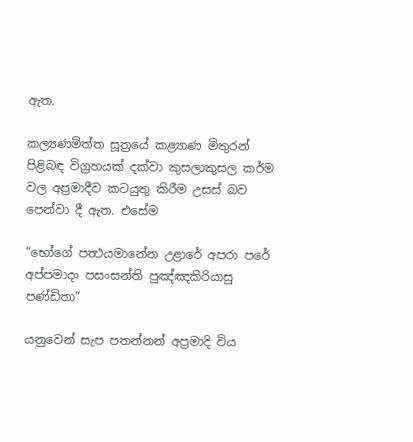ඇත.

කල්‍යණමිත්ත සූත්‍රයේ කළ්‍යාණ මිතුරන් පිළිබඳ විග්‍රහයක් දක්වා කුසලාකුසල කර්ම වල අප්‍රමාදීව කටයුතු කිරීම උසස් බව පෙන්වා දී ඇත. එසේම

“භෝගේ පත්‍ථයමානේන උළාරේ අපරා පරේ
අප්පමාදං පසංසන්ති පුඤ්ඤකිරියාසු පණ්ඩිතා”

යනුවෙන් සැප පතන්නන් අප්‍රමාදි විය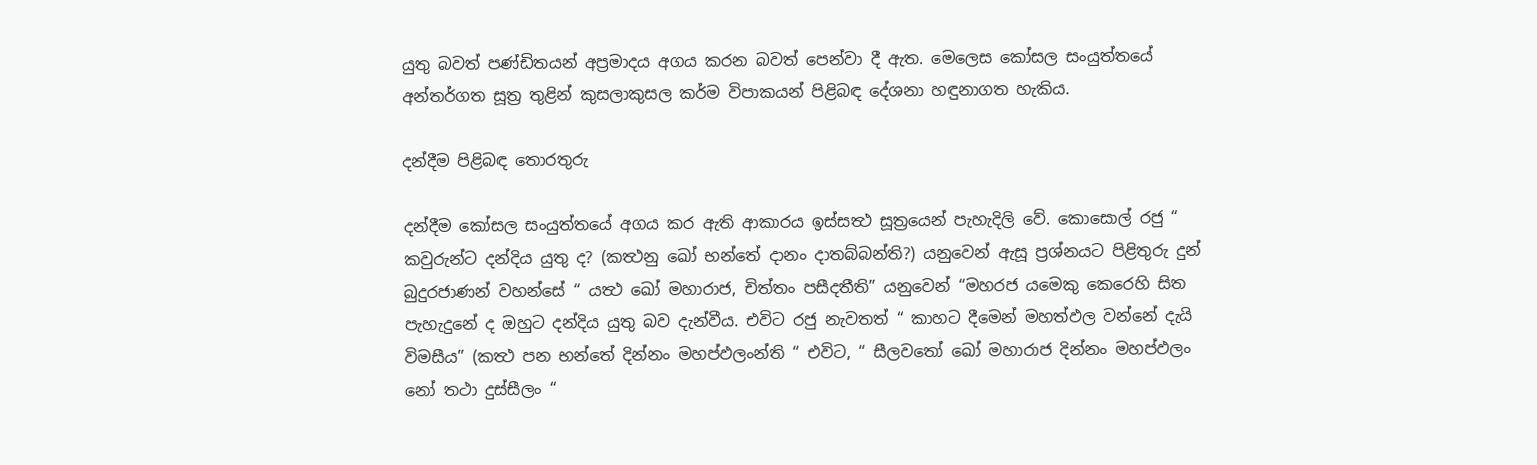යුතු බවත් පණ්ඩිතයන් අප්‍රමාදය අගය කරන බවත් පෙන්වා දී ඇත. මෙලෙස කෝසල සංයුත්තයේ අන්තර්ගත සූත්‍ර තුළින් කුසලාකුසල කර්ම විපාකයන් පිළිබඳ දේශනා හඳුනාගත හැකිය.

දන්දීම පිළිබඳ තොරතුරු

දන්දීම කෝසල සංයුත්තයේ අගය කර ඇති ආකාරය ඉස්සත්‍ථ සූත්‍රයෙන් පැහැදිලි වේ. කොසොල් රජු “ කවුරුන්ට දන්දිය යුතු ද? (කත්‍ථනු ඛෝ භන්තේ දානං දාතබ්බන්ති?) යනුවෙන් ඇසූ ප්‍රශ්නයට පිළිතුරු දුන් බුදුරජාණන් වහන්සේ “ යත්‍ථ ඛෝ මහාරාජ, චිත්තං පසීදතීති” යනුවෙන් “මහරජ යමෙකු කෙරෙහි සිත පැහැදුනේ ද ඔහුට දන්දිය යුතු බව දැන්වීය. එවිට රජු නැවතත් “ කාහට දීමෙන් මහත්ඵල වන්නේ දැයි විමසීය” (කත්‍ථ පන භන්තේ දින්නං මහප්ඵලංන්ති “ එවිට, “ සීලවතෝ ඛෝ මහාරාජ දින්නං මහප්ඵලං නෝ තථා දුස්සීලං “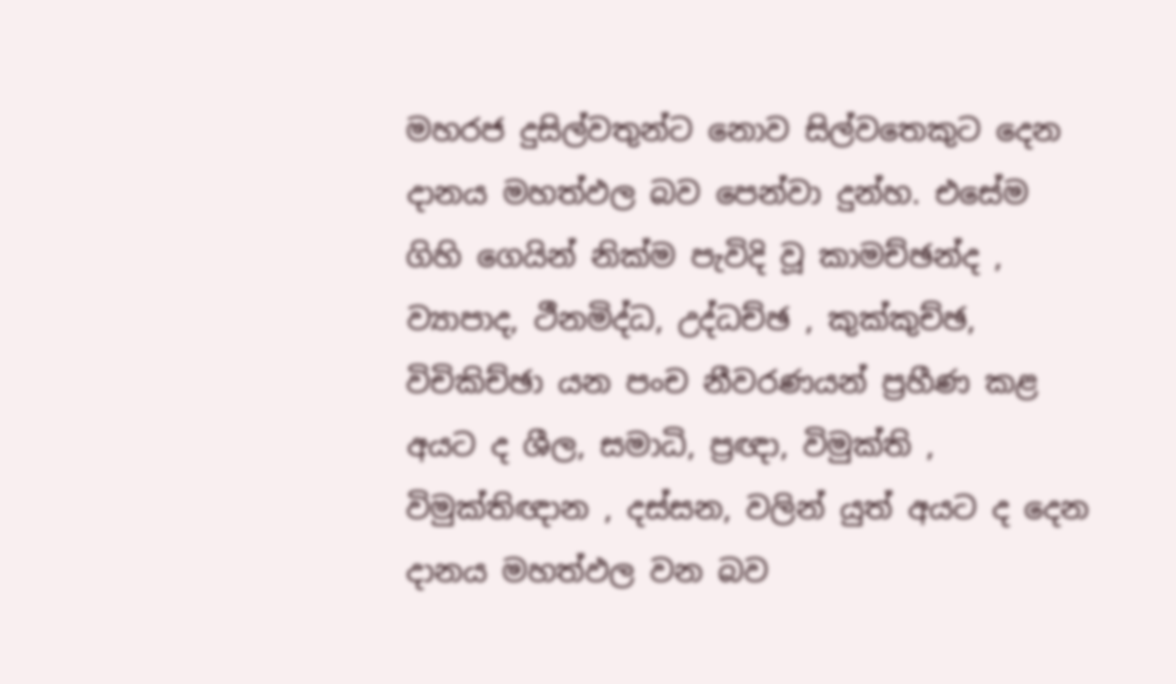මහරජ දුසිල්වතුන්ට නොව සිල්වතෙකුට දෙන දානය මහත්ඵල බව පෙන්වා දුන්හ. එසේම ගිහි ගෙයින් නික්ම පැවිදි වූ කාමච්ඡන්ද , ව්‍යාපාද, ථීනමිද්ධ, උද්ධච්ඡ , කුක්කුච්ඡ, විචිකිච්ඡා යන පංච නීවරණයන් ප්‍රහීණ කළ අයට ද ශීල, සමාධි, ප්‍රඥා, විමුක්ති , විමුක්තිඥාන , දස්සන, වලින් යුත් අයට ද දෙන දානය මහත්ඵල වන බව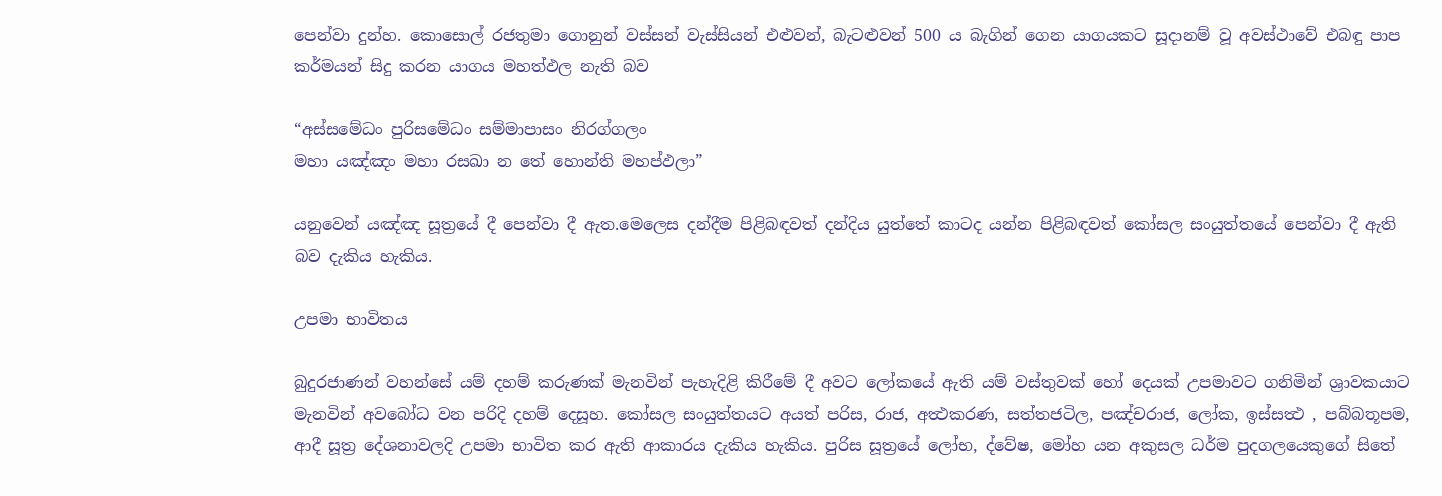පෙන්වා දුන්හ. කොසොල් රජතුමා ගොනුන් වස්සන් වැස්සියන් එළුවන්, බැටළුවන් 500 ය බැගින් ගෙන යාගයකට සූදානම් වූ අවස්ථාවේ එබඳු පාප කර්මයන් සිදු කරන යාගය මහත්ඵල නැති බව

“අස්සමේධං පුරිසමේධං සම්මාපාසං නිරග්ගලං
මහා යඤ්ඤං මහා රසඛා න තේ හොන්ති මහප්ඵලා”

යනුවෙන් යඤ්ඤ සූත්‍රයේ දී පෙන්වා දී ඇත.මෙලෙස දන්දීම පිළිබඳවත් දන්දිය යුත්තේ කාටද යන්න පිළිබඳවත් කෝසල සංයුත්තයේ පෙන්වා දී ඇති බව දැකිය හැකිය.

උපමා භාවිතය

බුදුරජාණන් වහන්සේ යම් දහම් කරුණක් මැනවින් පැහැදිළි කිරීමේ දී අවට ලෝකයේ ඇති යම් වස්තුවක් හෝ දෙයක් උපමාවට ගනිමින් ශ්‍රාවකයාට මැනවින් අවබෝධ වන පරිදි දහම් දෙසූහ. කෝසල සංයුත්තයට අයත් පරිස, රාජ, අත්‍ථකරණ, සත්තජටිල, පඤ්චරාජ, ලෝක, ඉස්සත්‍ථ , පබ්බතූපම, ආදී සූත්‍ර දේශනාවලදි උපමා භාවිත කර ඇති ආකාරය දැකිය හැකිය. පුරිස සූත්‍රයේ ලෝභ, ද්වේෂ, මෝහ යන අකුසල ධර්ම පුදගලයෙකුගේ සිතේ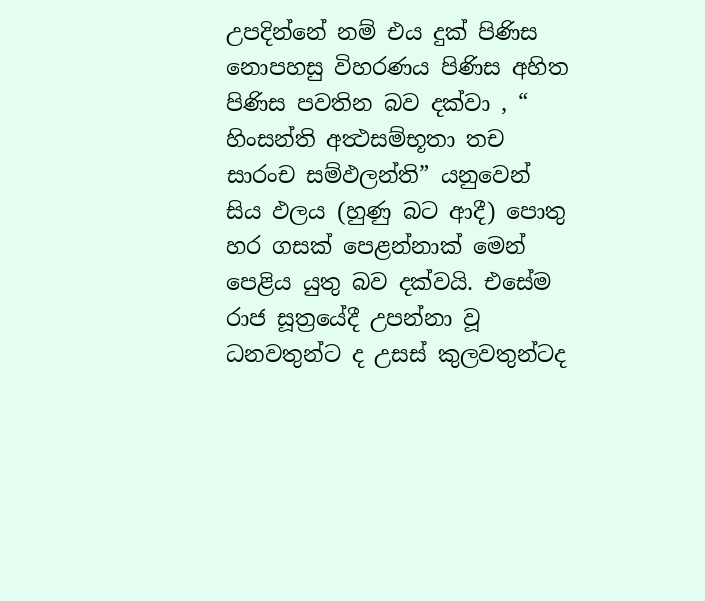උපදින්නේ නම් එය දුක් පිණිස නොපහසු විහරණය පිණිස අහිත පිණිස පවතින බව දක්වා , “ හිංසන්ති අත්‍ථසම්භූතා තච සාරංච සම්ඵලන්ති” යනුවෙන් සිය ඵලය (හුණු බට ආදී) පොතු හර ගසක් පෙළන්නාක් මෙන් පෙළිය යුතු බව දක්වයි. එසේම රාජ සූත්‍රයේදී උපන්නා වූ ධනවතුන්ට ද උසස් කුලවතුන්ටද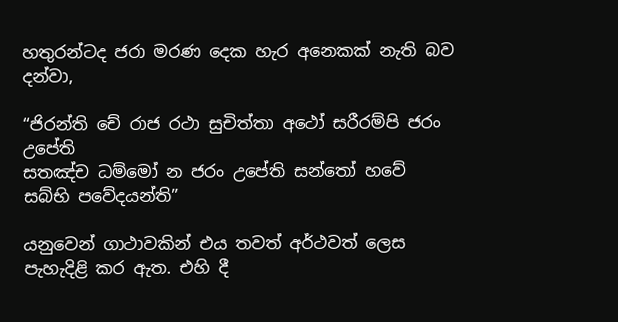හතුරන්ටද ජරා මරණ දෙක හැර අනෙකක් නැති බව දන්වා,

“ජිරන්ති චේ රාජ රථා සුචිත්තා අථෝ සරීරම්පි ජරං උපේති
සතඤ්ච ධම්මෝ න ජරං උපේති සන්තෝ හවේ සබ්භි පවේදයන්ති”

යනුවෙන් ගාථාවකින් එය තවත් අර්ථවත් ලෙස පැහැදිළි කර ඇත. එහි දී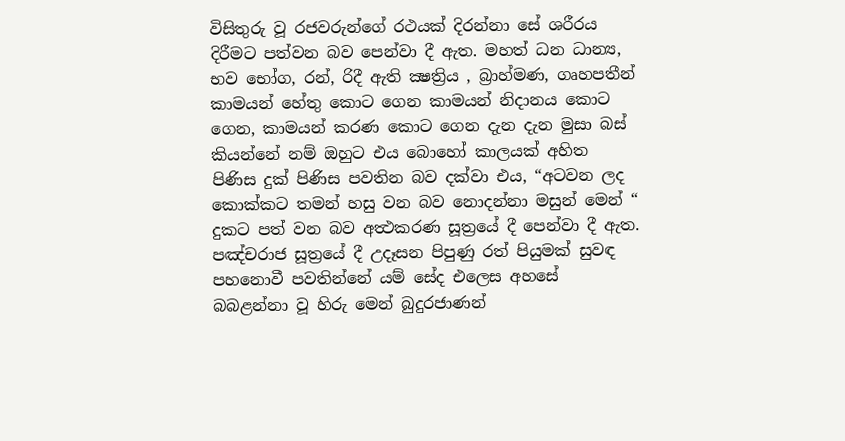විසිතුරු වූ රජවරුන්ගේ රථයක් දිරන්නා සේ ශරීරය දිරීමට පත්වන බව පෙන්වා දී ඇත. මහත් ධන ධාන්‍ය, භව භෝග, රන්, රිදී ඇති ක්‍ෂත්‍රිය , බ්‍රාහ්මණ, ගෘහපතීන් කාමයන් හේතු කොට ගෙන කාමයන් නිදානය කොට ගෙන, කාමයන් කරණ කොට ගෙන දැන දැන මුසා බස් කියන්නේ නම් ඔහුට එය බොහෝ කාලයක් අහිත පිණිස දුක් පිණිස පවතින බව දක්වා එය, “අටවන ලද කොක්කට තමන් හසු වන බව නොදන්නා මසුන් මෙන් “ දුකට පත් වන බව අත්‍ථකරණ සූත්‍රයේ දී පෙන්වා දී ඇත. පඤ්චරාජ සූත්‍රයේ දී උදෑසන පිපුණු රත් පියුමක් සුවඳ පහනොවී පවතින්නේ යම් සේද එලෙස අහසේ බබළන්නා වූ හිරු මෙන් බුදුරජාණන්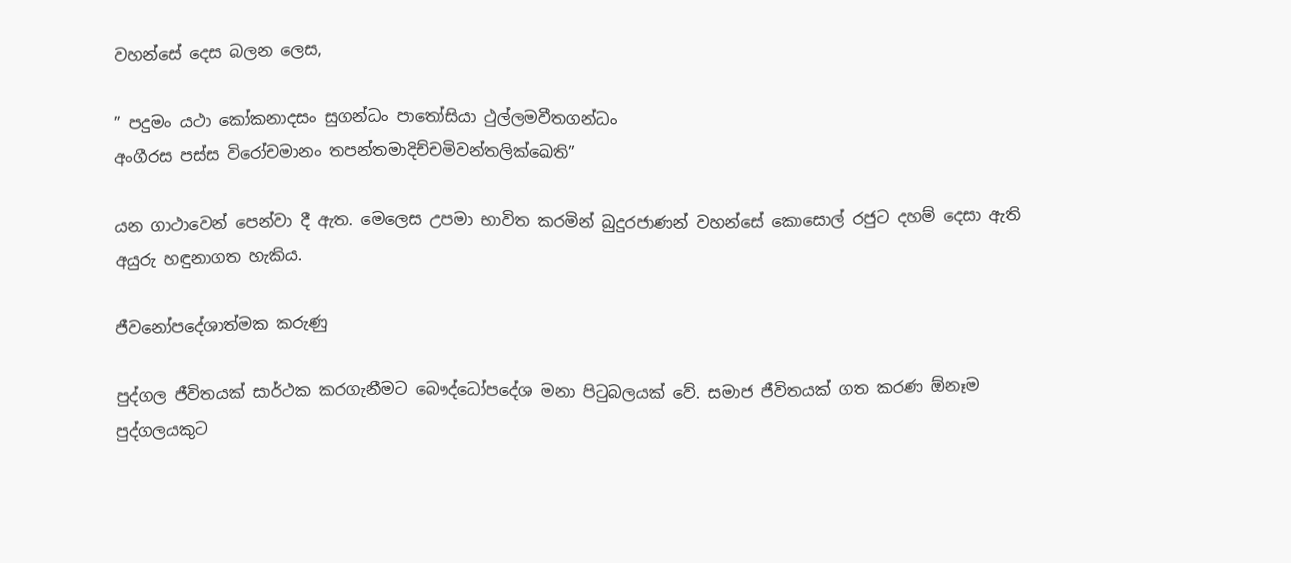වහන්සේ දෙස බලන ලෙස,

” පදුමං යථා කෝකනාදසං සුගන්ධං පාතෝසියා ථුල්ලමවීතගන්ධං
අංගීරස පස්ස විරෝචමානං තපන්තමාදිච්චමිවන්තලික්ඛෙති”

යන ගාථාවෙන් පෙන්වා දී ඇත. මෙලෙස උපමා භාවිත කරමින් බුදුරජාණන් වහන්සේ කොසොල් රජුට දහම් දෙසා ඇති අයුරු හඳුනාගත හැකිය.

ජීවනෝපදේශාත්මක කරුණු

පුද්ගල ජීවිතයක් සාර්ථක කරගැනීමට බෞද්ධෝපදේශ මනා පිටුබලයක් වේ. සමාජ ජීවිතයක් ගත කරණ ඕනෑම පුද්ගලයකුට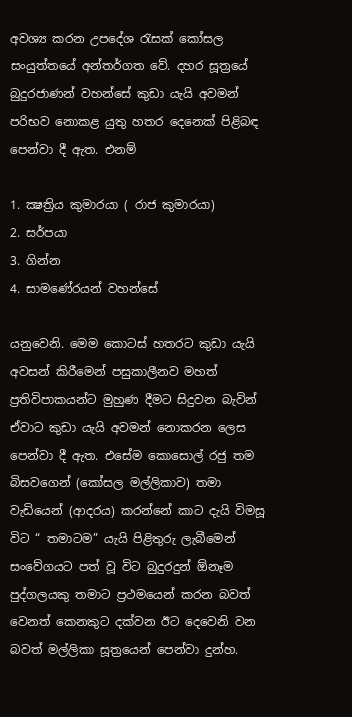අවශ්‍ය කරන උපදේශ රැසක් කෝසල සංයුත්තයේ අන්තර්ගත වේ. දහර සූත්‍රයේ බුදුරජාණන් වහන්සේ කුඩා යැයි අවමන් පරිභව නොකළ යුතු හතර දෙනෙක් පිළිබඳ පෙන්වා දී ඇත. එනම්

1. ක්‍ෂත්‍රිය කුමාරයා ( රාජ කුමාරයා)
2. සර්පයා
3. ගින්න
4. සාමණේරයන් වහන්සේ

යනුවෙනි. මෙම කොටස් හතරට කුඩා යැයි අවසන් කිරීමෙන් පසුකාලීනව මහත් ප්‍රතිවිපාකයන්ට මුහුණ දීමට සිදුවන බැවින් ඒවාට කුඩා යැයි අවමන් නොකරන ලෙස පෙන්වා දී ඇත. එසේම කොසොල් රජු තම බිසවගෙන් (කෝසල මල්ලිකාව) තමා වැඩියෙන් (ආදරය) කරන්නේ කාට දැයි විමසූ විට “ තමාටම” යැයි පිළිතුරු ලැබීමෙන් සංවේගයට පත් වූ විට බුදුරදුන් ඕනෑම පුද්ගලයකු තමාට ප්‍රථමයෙන් කරන බවත් වෙනත් කෙනකුට දක්වන ඊට දෙවෙනි වන බවත් මල්ලිකා සූත්‍රයෙන් පෙන්වා දුන්හ.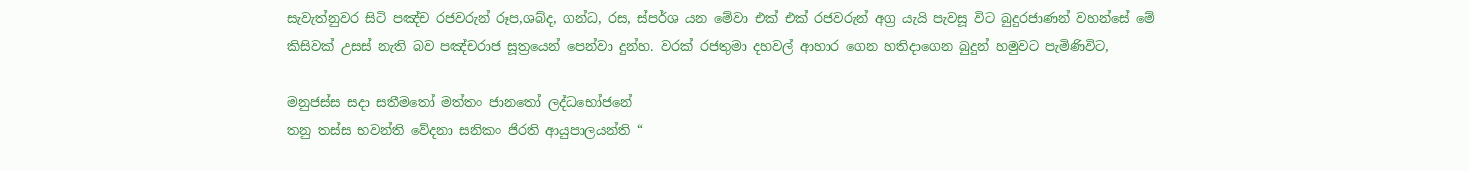සැවැත්නුවර සිටි පඤ්ච රජවරුන් රූප,ශබ්ද, ගන්ධ, රස, ස්පර්ශ යන මේවා එක් එක් රජවරුන් අග්‍ර යැයි පැවසූ විට බුදුරජාණන් වහන්සේ මේ කිසිවක් උසස් නැති බව පඤ්චරාජ සූත්‍රයෙන් පෙන්වා දුන්හ. වරක් රජතුමා දහවල් ආහාර ගෙන හතිදාගෙන බුදුන් හමුවට පැමිණිවිට,

මනුජස්ස සදා සතීමතෝ මත්තං ජානතෝ ලද්ධභෝජනේ
තනු තස්ස භවන්ති වේදනා සනිකං ජිරති ආයුපාලයන්ති “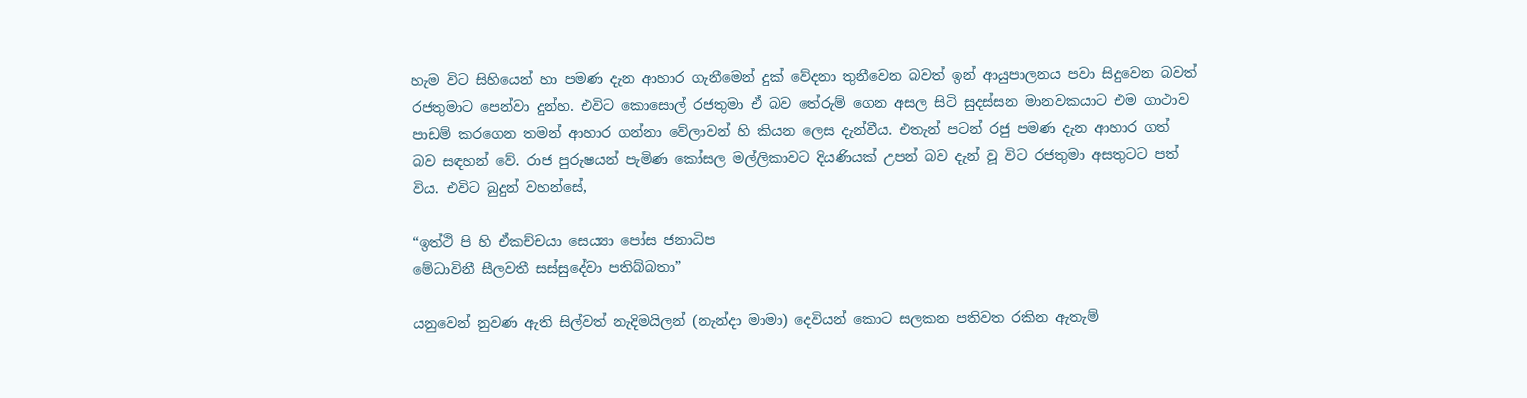හැම විට සිහියෙන් හා පමණ දැන ආහාර ගැනීමෙන් දුක් වේදනා තුනීවෙන බවත් ඉන් ආයුපාලනය පවා සිදුවෙන බවත් රජතුමාට පෙන්වා දුන්හ. එවිට කොසොල් රජතුමා ඒ බව තේරුම් ගෙන අසල සිටි සුදස්සන මානවකයාට එම ගාථාව පාඩම් කරගෙන තමන් ආහාර ගන්නා වේලාවන් හි කියන ලෙස දැන්වීය. එතැන් පටන් රජු පමණ දැන ආහාර ගත් බව සඳහන් වේ. රාජ පුරුෂයන් පැමිණ කෝසල මල්ලිකාවට දියණියක් උපන් බව දැන් වූ විට රජතුමා අසතුටට පත් විය. එවිට බුදුන් වහන්සේ,

“ඉත්ථි පි හි ඒකච්චයා සෙය්‍යා පෝස ජනාධිප
මේධාවිනී සීලවතී සස්සුදේවා පතිබ්බතා”

යනුවෙන් නුවණ ඇති සිල්වත් නැදිමයිලන් (නැන්දා මාමා) දෙවියන් කොට සලකන පතිවත රකින ඇතැම්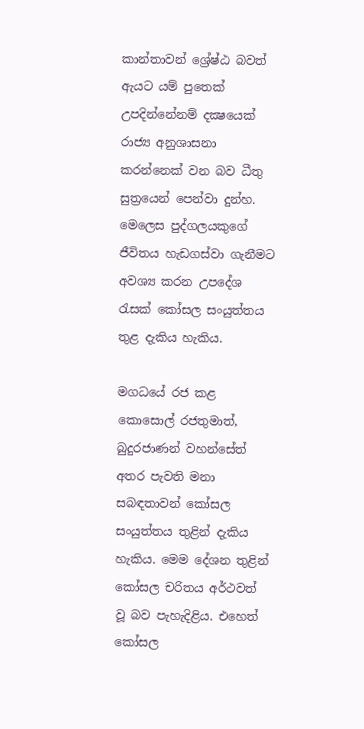කාන්තාවන් ශ්‍රේෂ්ඨ බවත් ඇයට යම් පුතෙක් උපදින්නේනම් දක්‍ෂයෙක් රාජ්‍ය අනුශාසනා කරන්නෙක් වන බව ධීතු සුත්‍රයෙන් පෙන්වා දුන්හ. මෙලෙස පුද්ගලයකුගේ ජීවිතය හැඩගස්වා ගැනීමට අවශ්‍ය කරන උපදේශ රැසක් කෝසල සංයුත්තය තුළ දැකිය හැකිය.

මගධයේ රජ කළ කොසොල් රජතුමාත්, බුදුරජාණන් වහන්සේත් අතර පැවති මනා සබඳතාවන් කෝසල සංයුත්තය තුළින් දැකිය හැකිය. මෙම දේශන තුළින් කෝසල චරිතය අර්ථවත් වූ බව පැහැදිළිය. එහෙත් කෝසල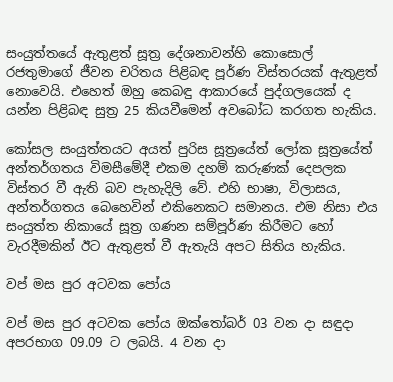සංයුත්තයේ ඇතුළත් සූත්‍ර දේශනාවන්හි කොසොල් රජතුමාගේ ජීවන චරිතය පිළිබඳ පූර්ණ විස්තරයක් ඇතුළත් නොවෙයි. එහෙත් ඔහු කෙබඳු ආකාරයේ පුද්ගලයෙක් ද යන්න පිළිබඳ සුත්‍ර 25 කියවීමෙන් අවබෝධ කරගත හැකිය.

කෝසල සංයුත්තයට අයත් පුරිස සූත්‍රයේත් ලෝක සූත්‍රයේත් අන්තර්ගතය විමසීමේදී එකම දහම් කරුණක් දෙපලක විස්තර වී ඇති බව පැහැදිලි වේ. එහි භාෂා, විලාසය, අන්තර්ගතය බෙහෙවින් එකිනෙකට සමානය. එම නිසා එය සංයුත්ත නිකායේ සූත්‍ර ගණන සම්පූර්ණ කිරීමට හෝ වැරදීමකින් ඊට ඇතුළත් වී ඇතැයි අපට සිතිය හැකිය.

වප් මස පුර අටවක පෝය

වප් මස පුර අටවක පෝය ඔක්තෝබර් 03 වන දා සඳුදා අපරභාග 09.09 ට ලබයි. 4 වන දා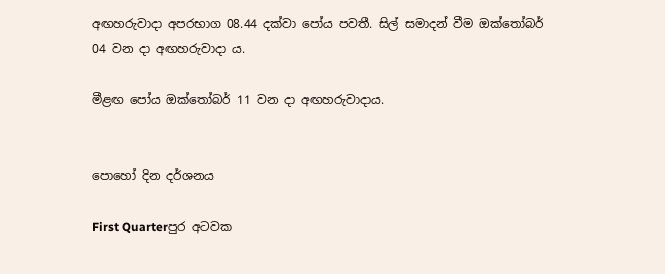අඟහරුවාදා අපරභාග 08.44 දක්වා පෝය පවතී. සිල් සමාදන් වීම ඔක්තෝබර් 04 වන දා අඟහරුවාදා ය.

මීළඟ පෝය ඔක්තෝබර් 11 වන දා අඟහරුවාදාය.


පොහෝ දින දර්ශනය

First Quarterපුර අටවක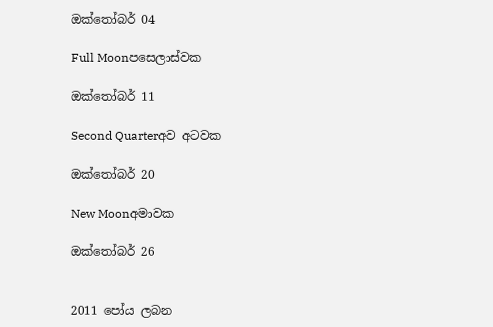ඔක්තෝබර් 04

Full Moonපසෙලාස්වක

ඔක්තෝබර් 11

Second Quarterඅව අටවක

ඔක්තෝබර් 20

New Moonඅමාවක

ඔක්තෝබර් 26


2011 පෝය ලබන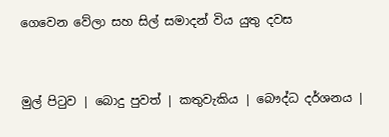ගෙවෙන වේලා සහ සිල් සමාදන් විය යුතු දවස


මුල් පිටුව | බොදු පුවත් | කතුවැකිය | බෞද්ධ දර්ශනය |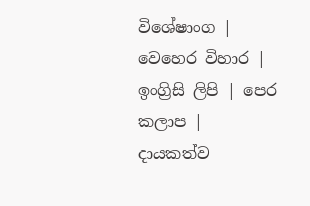විශේෂාංග | වෙහෙර විහාර | ඉංග්‍රිසි ලිපි | පෙර කලාප | දායකත්ව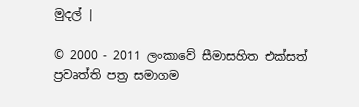මුදල් |

© 2000 - 2011 ලංකාවේ සීමාසහිත එක්සත් ප්‍රවෘත්ති පත්‍ර සමාගම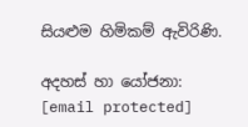සියළුම හිමිකම් ඇවිරිණි.

අදහස් හා යෝජනා: [email protected]